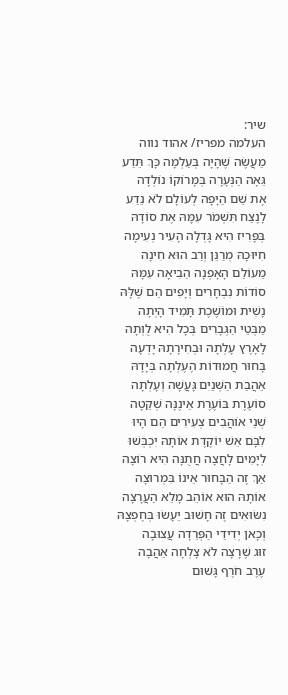שיר:
העלמה מפריז/ אהוד נווה
מַעֲשֶׂה שֶׁהָיָה בְּעַלְמָה כָּךְ תֵּדַע
גֵּאָה הַנְּעָרָה בְּמָרוֹקוֹ נוֹלְדָה
אֶת שֵׁם הַיָּפָה לְעוֹלָם לֹא נֵדַע
לָנֶצַח תִּשְׁמֹר עִמָּהּ אֶת סוֹדָהּ
בְּפָּרִיז הִיא גָּדְלָה הָעִיר נְעִימָה
חִיּוּכָהּ מְרַנֵּן וְרַב הוּא חִינָה
מֵעוֹלַם הָאָפְנָה הֵבִיאָה עִמָּהּ
סוֹדוֹת נִבְחָרִים וְיָפִים הֵם שֶׁלָּהּ
נָשִׁית וּמוֹשֶׁכֶת תָּמִיד הָיְתָה
מַבְּטֵי הַגְּבָרִים בְּכָל הִיא לֻוְּתָה
לָאָרֶץ עָלְתָה וּבְחִירָתָהּ יָדְעָה
בָּחוּר חֲמוּדוֹת הֶעֶלְתָה בְּיָדָהּ
אַהֲבַת הַשְּׁנַיִם גָּעֲשָׁה וְעָלְתָה
סוֹעֶרֶת בּוֹעֶרֶת אֵינֶנָּה שְׁקֵטָה
שְׁנֵי אוֹהֲבִים צְעִירִים הֵם הָיוּ
לִבָּם אֵשׁ יוֹקֶדֶת אוֹתָהּ יִכְבְּשׁוּ
לְיָמִים לָחֲצָה חֲתֻנָּה הִיא רוֹצָה
אַךְ זֶה הַבָּחוּר אֵינוֹ בִּמְרוּצָה
אוֹתָהּ הוּא אוֹהֵב מָלֵא הַעֲרָצָה
נִשּׂוּאִים זֶה חָשׁוּב יֵעָשׂוּ בְּחֶפְצָהּ
וְכָאן יְדִידַי הַפְּרֵדָה עֲצוּבָה
זוּג שֶׁרָצָה לֹא צָלְחָה אַהֲבָה
עֶרֶב חֹרֶף גָּשׁוּם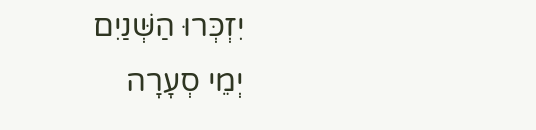יִזְכְּרוּ הַשְּׁנַיִם
יְמֵי סְעָרָה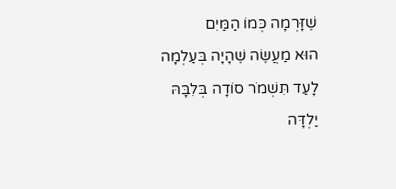שֶׁזָּרְמָה כְּמוֹ הַמַּיִם
הוּא מַעֲשֶׂה שֶׁהָיָה בְּעַלְמָה
לָעַד תִּשְׁמֹר סוֹדָה בְּלִבָּהּ
יַלְדָּה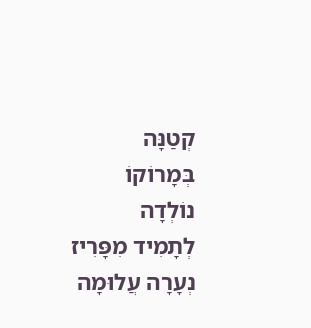קְטַנָּה בְּמָרוֹקוֹ נוֹלְדָה
לְתָמִיד מִפָּרִיז נְעָרָה עֲלוּמָה